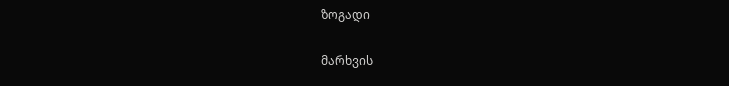ზოგადი

მარხვის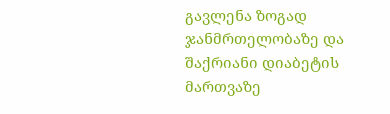გავლენა ზოგად ჯანმრთელობაზე და შაქრიანი დიაბეტის მართვაზე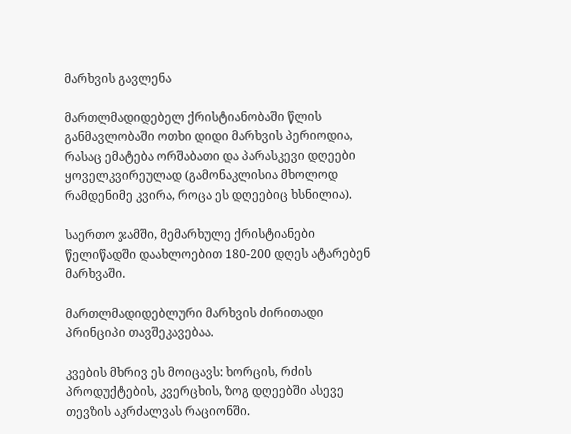მარხვის გავლენა

მართლმადიდებელ ქრისტიანობაში წლის განმავლობაში ოთხი დიდი მარხვის პერიოდია, რასაც ემატება ორშაბათი და პარასკევი დღეები ყოველკვირეულად (გამონაკლისია მხოლოდ რამდენიმე კვირა, როცა ეს დღეებიც ხსნილია).

საერთო ჯამში, მემარხულე ქრისტიანები წელიწადში დაახლოებით 180-200 დღეს ატარებენ მარხვაში.

მართლმადიდებლური მარხვის ძირითადი პრინციპი თავშეკავებაა.

კვების მხრივ ეს მოიცავს: ხორცის, რძის პროდუქტების, კვერცხის, ზოგ დღეებში ასევე თევზის აკრძალვას რაციონში.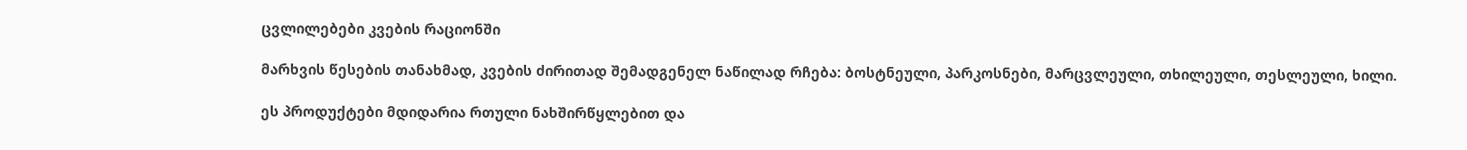ცვლილებები კვების რაციონში

მარხვის წესების თანახმად, კვების ძირითად შემადგენელ ნაწილად რჩება: ბოსტნეული, პარკოსნები, მარცვლეული, თხილეული, თესლეული, ხილი.

ეს პროდუქტები მდიდარია რთული ნახშირწყლებით და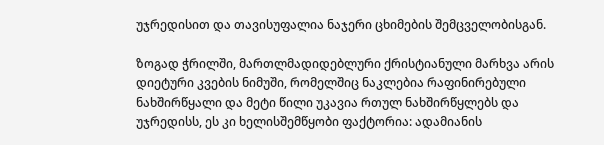უჯრედისით და თავისუფალია ნაჯერი ცხიმების შემცველობისგან.

ზოგად ჭრილში, მართლმადიდებლური ქრისტიანული მარხვა არის დიეტური კვების ნიმუში, რომელშიც ნაკლებია რაფინირებული ნახშირწყალი და მეტი წილი უკავია რთულ ნახშირწყლებს და უჯრედისს, ეს კი ხელისშემწყობი ფაქტორია: ადამიანის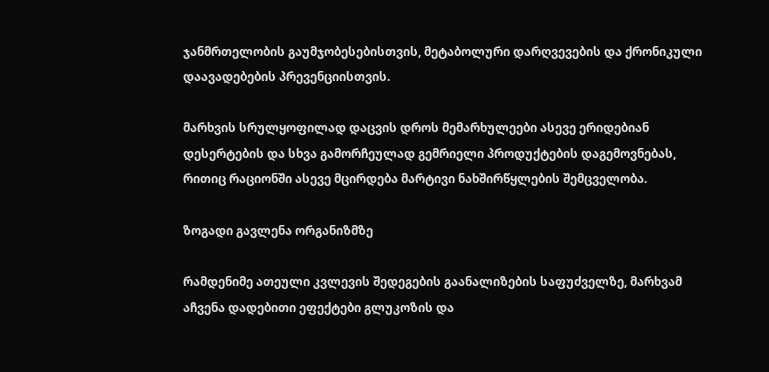ჯანმრთელობის გაუმჯობესებისთვის, მეტაბოლური დარღვევების და ქრონიკული დაავადებების პრევენციისთვის.

მარხვის სრულყოფილად დაცვის დროს მემარხულეები ასევე ერიდებიან დესერტების და სხვა გამორჩეულად გემრიელი პროდუქტების დაგემოვნებას, რითიც რაციონში ასევე მცირდება მარტივი ნახშირწყლების შემცველობა.

ზოგადი გავლენა ორგანიზმზე

რამდენიმე ათეული კვლევის შედეგების გაანალიზების საფუძველზე, მარხვამ აჩვენა დადებითი ეფექტები გლუკოზის და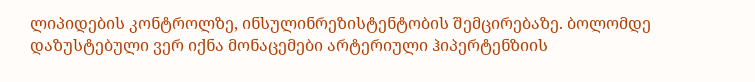ლიპიდების კონტროლზე, ინსულინრეზისტენტობის შემცირებაზე. ბოლომდე დაზუსტებული ვერ იქნა მონაცემები არტერიული ჰიპერტენზიის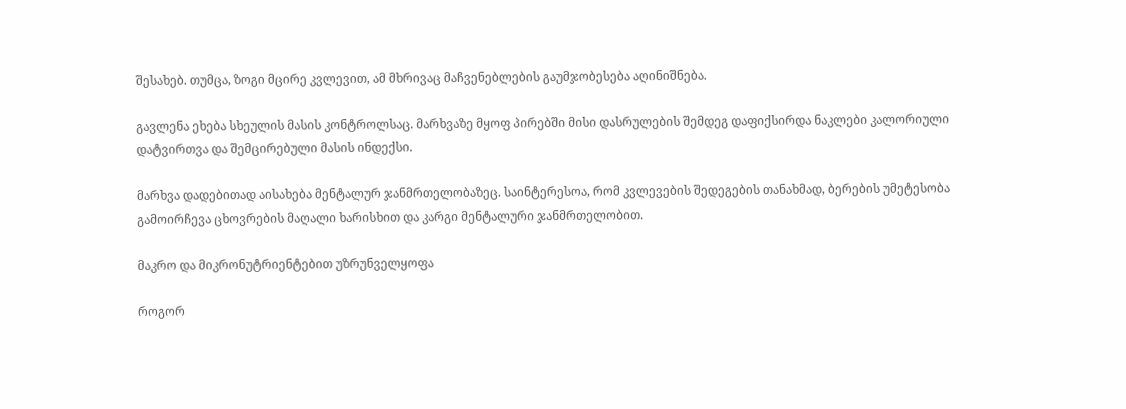შესახებ. თუმცა, ზოგი მცირე კვლევით, ამ მხრივაც მაჩვენებლების გაუმჯობესება აღინიშნება.

გავლენა ეხება სხეულის მასის კონტროლსაც. მარხვაზე მყოფ პირებში მისი დასრულების შემდეგ დაფიქსირდა ნაკლები კალორიული დატვირთვა და შემცირებული მასის ინდექსი.

მარხვა დადებითად აისახება მენტალურ ჯანმრთელობაზეც. საინტერესოა, რომ კვლევების შედეგების თანახმად, ბერების უმეტესობა გამოირჩევა ცხოვრების მაღალი ხარისხით და კარგი მენტალური ჯანმრთელობით.

მაკრო და მიკრონუტრიენტებით უზრუნველყოფა

როგორ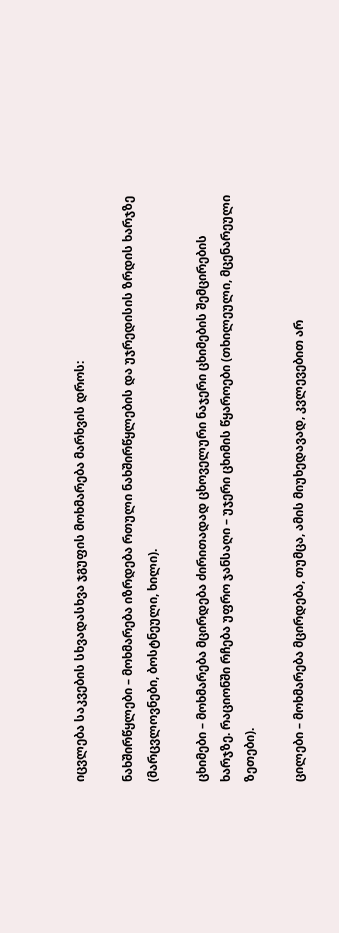იცვლება საკვების სხვადასხვა ჯგუფის მოხმარება მარხვის დროს:

ნახშირწყლები – მოხმარება იზრდება რთული ნახშირწყლების და უჯრედისის ზრდის ხარჯზე (მარცვლოვნები, ბოსტნეული, ხილი).

ცხიმები – მოხმარება მცირდება ძირითადად ცხოველური ნაჯერი ცხიმების შემცირების ხარჯზე. რაციონში რჩება უფრო ჯანსაღი – უჯერი ცხიმის წყაროები (თხილეული, მცენარეული ზეთები).

ცილები – მოხმარება მცირდება, თუმცა, ამის მიუხედავად, კვლევებით არ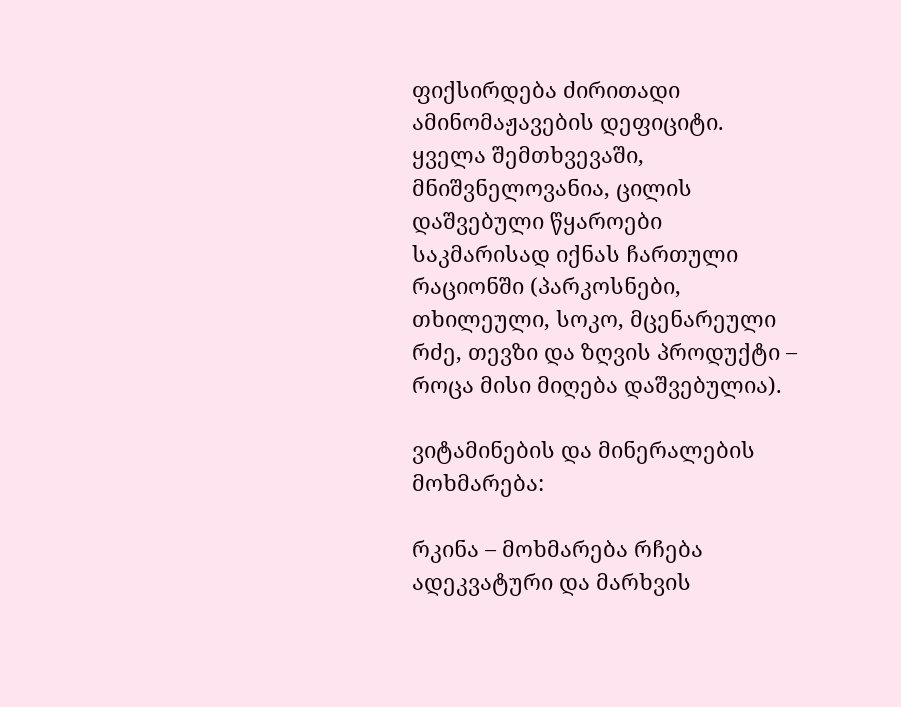ფიქსირდება ძირითადი ამინომაჟავების დეფიციტი. ყველა შემთხვევაში, მნიშვნელოვანია, ცილის დაშვებული წყაროები საკმარისად იქნას ჩართული რაციონში (პარკოსნები, თხილეული, სოკო, მცენარეული რძე, თევზი და ზღვის პროდუქტი – როცა მისი მიღება დაშვებულია).

ვიტამინების და მინერალების მოხმარება:

რკინა – მოხმარება რჩება ადეკვატური და მარხვის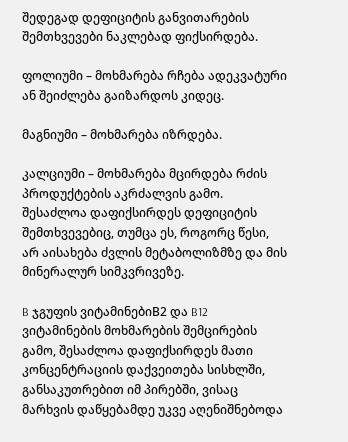შედეგად დეფიციტის განვითარების შემთხვევები ნაკლებად ფიქსირდება.

ფოლიუმი – მოხმარება რჩება ადეკვატური ან შეიძლება გაიზარდოს კიდეც.

მაგნიუმი – მოხმარება იზრდება.

კალციუმი – მოხმარება მცირდება რძის პროდუქტების აკრძალვის გამო. შესაძლოა დაფიქსირდეს დეფიციტის შემთხვევებიც, თუმცა ეს, როგორც წესი, არ აისახება ძვლის მეტაბოლიზმზე და მის მინერალურ სიმკვრივეზე.

B ჯგუფის ვიტამინებიB2 და B12 ვიტამინების მოხმარების შემცირების გამო, შესაძლოა დაფიქსირდეს მათი კონცენტრაციის დაქვეითება სისხლში, განსაკუთრებით იმ პირებში, ვისაც მარხვის დაწყებამდე უკვე აღენიშნებოდა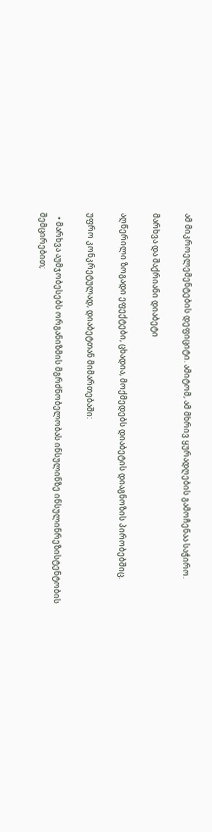ამ მიკროელემენტების დეფიციტი. ამიტომ, ამ მხრივ ყურადღების გამოჩენაა საჭირო.

მარხვა და შაქრიანი დიაბეტი

აღწერილი ზოგადი ეფექტები, ცხადია, მოქმედებს დიაბეტის დიაგნოზის პირობებშიც.

უფრო კონკრეტულად, დიაბეტთან მიმართებაში:

  • მარხვა აუმჯობესებს ორგანიზმის მგრძნობელობას ინსულინზე ინსულინრეზისტენტობის შემცირებით;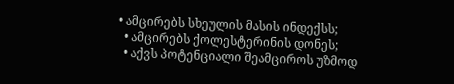• ამცირებს სხეულის მასის ინდექსს;
  • ამცირებს ქოლესტერინის დონეს;
  • აქვს პოტენციალი შეამციროს უზმოდ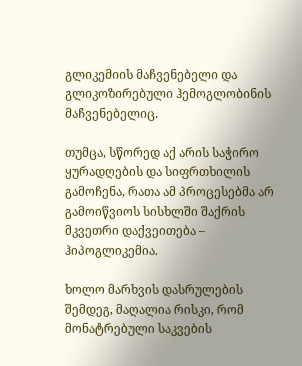გლიკემიის მაჩვენებელი და გლიკოზირებული ჰემოგლობინის მაჩვენებელიც.

თუმცა, სწორედ აქ არის საჭირო ყურადღების და სიფრთხილის გამოჩენა, რათა ამ პროცესებმა არ გამოიწვიოს სისხლში შაქრის მკვეთრი დაქვეითება – ჰიპოგლიკემია.

ხოლო მარხვის დასრულების შემდეგ, მაღალია რისკი, რომ მონატრებული საკვების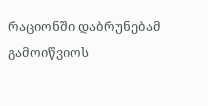რაციონში დაბრუნებამ გამოიწვიოს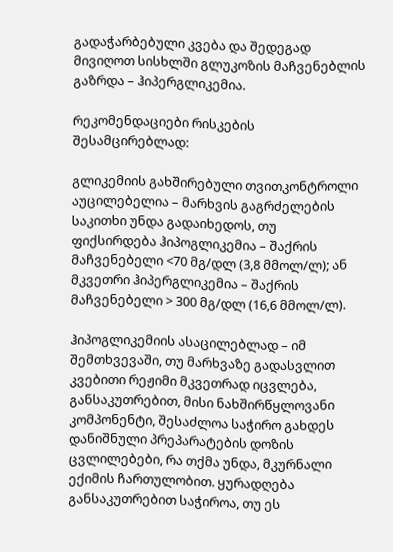გადაჭარბებული კვება და შედეგად მივიღოთ სისხლში გლუკოზის მაჩვენებლის გაზრდა – ჰიპერგლიკემია.

რეკომენდაციები რისკების შესამცირებლად:

გლიკემიის გახშირებული თვითკონტროლი აუცილებელია – მარხვის გაგრძელების საკითხი უნდა გადაიხედოს, თუ ფიქსირდება ჰიპოგლიკემია – შაქრის მაჩვენებელი <70 მგ/დლ (3,8 მმოლ/ლ); ან მკვეთრი ჰიპერგლიკემია – შაქრის მაჩვენებელი > 300 მგ/დლ (16,6 მმოლ/ლ).

ჰიპოგლიკემიის ასაცილებლად – იმ შემთხვევაში, თუ მარხვაზე გადასვლით კვებითი რეჟიმი მკვეთრად იცვლება, განსაკუთრებით, მისი ნახშირწყლოვანი კომპონენტი, შესაძლოა საჭირო გახდეს დანიშნული პრეპარატების დოზის ცვლილებები, რა თქმა უნდა, მკურნალი ექიმის ჩართულობით. ყურადღება განსაკუთრებით საჭიროა, თუ ეს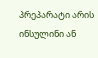პრეპარატი არის ინსულინი ან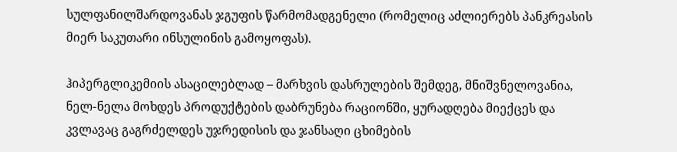სულფანილშარდოვანას ჯგუფის წარმომადგენელი (რომელიც აძლიერებს პანკრეასის მიერ საკუთარი ინსულინის გამოყოფას).

ჰიპერგლიკემიის ასაცილებლად – მარხვის დასრულების შემდეგ, მნიშვნელოვანია, ნელ-ნელა მოხდეს პროდუქტების დაბრუნება რაციონში, ყურადღება მიექცეს და კვლავაც გაგრძელდეს უჯრედისის და ჯანსაღი ცხიმების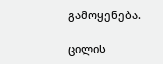გამოყენება.

ცილის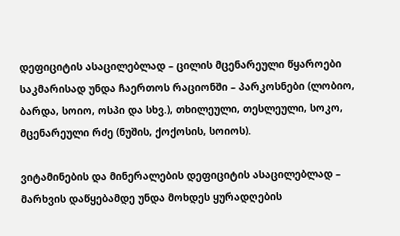დეფიციტის ასაცილებლად – ცილის მცენარეული წყაროები საკმარისად უნდა ჩაერთოს რაციონში – პარკოსნები (ლობიო, ბარდა, სოიო, ოსპი და სხვ.), თხილეული, თესლეული, სოკო, მცენარეული რძე (ნუშის, ქოქოსის, სოიოს).

ვიტამინების და მინერალების დეფიციტის ასაცილებლად – მარხვის დაწყებამდე უნდა მოხდეს ყურადღების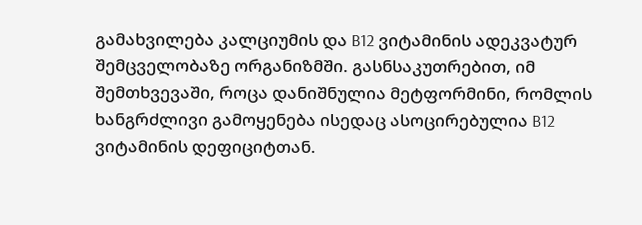გამახვილება კალციუმის და B12 ვიტამინის ადეკვატურ შემცველობაზე ორგანიზმში. გასნსაკუთრებით, იმ შემთხვევაში, როცა დანიშნულია მეტფორმინი, რომლის ხანგრძლივი გამოყენება ისედაც ასოცირებულია B12 ვიტამინის დეფიციტთან.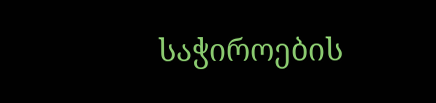საჭიროების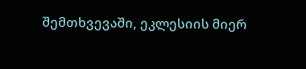შემთხვევაში, ეკლესიის მიერ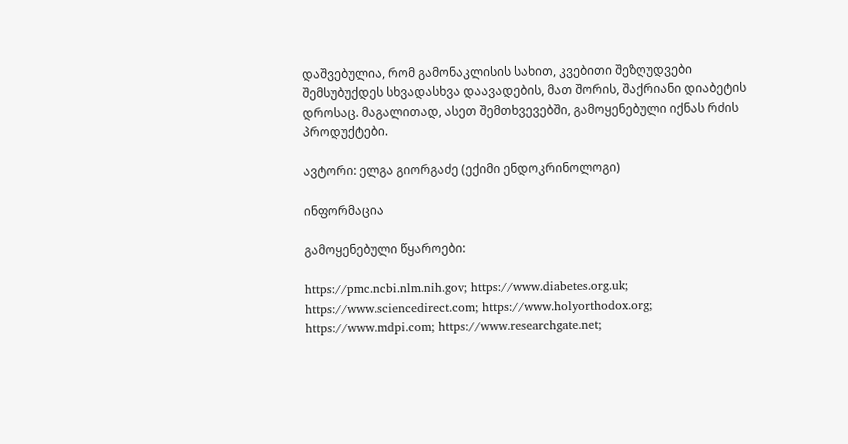დაშვებულია, რომ გამონაკლისის სახით, კვებითი შეზღუდვები შემსუბუქდეს სხვადასხვა დაავადების, მათ შორის, შაქრიანი დიაბეტის დროსაც. მაგალითად, ასეთ შემთხვევებში, გამოყენებული იქნას რძის პროდუქტები.

ავტორი: ელგა გიორგაძე (ექიმი ენდოკრინოლოგი)

ინფორმაცია

გამოყენებული წყაროები:

https://pmc.ncbi.nlm.nih.gov; https://www.diabetes.org.uk; https://www.sciencedirect.com; https://www.holyorthodox.org; https://www.mdpi.com; https://www.researchgate.net;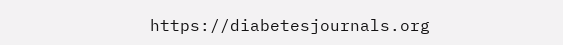https://diabetesjournals.org